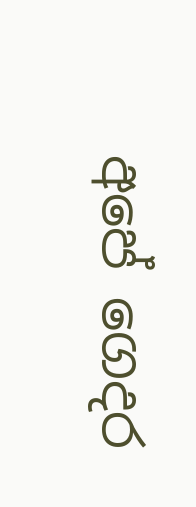අපේ ගෙදර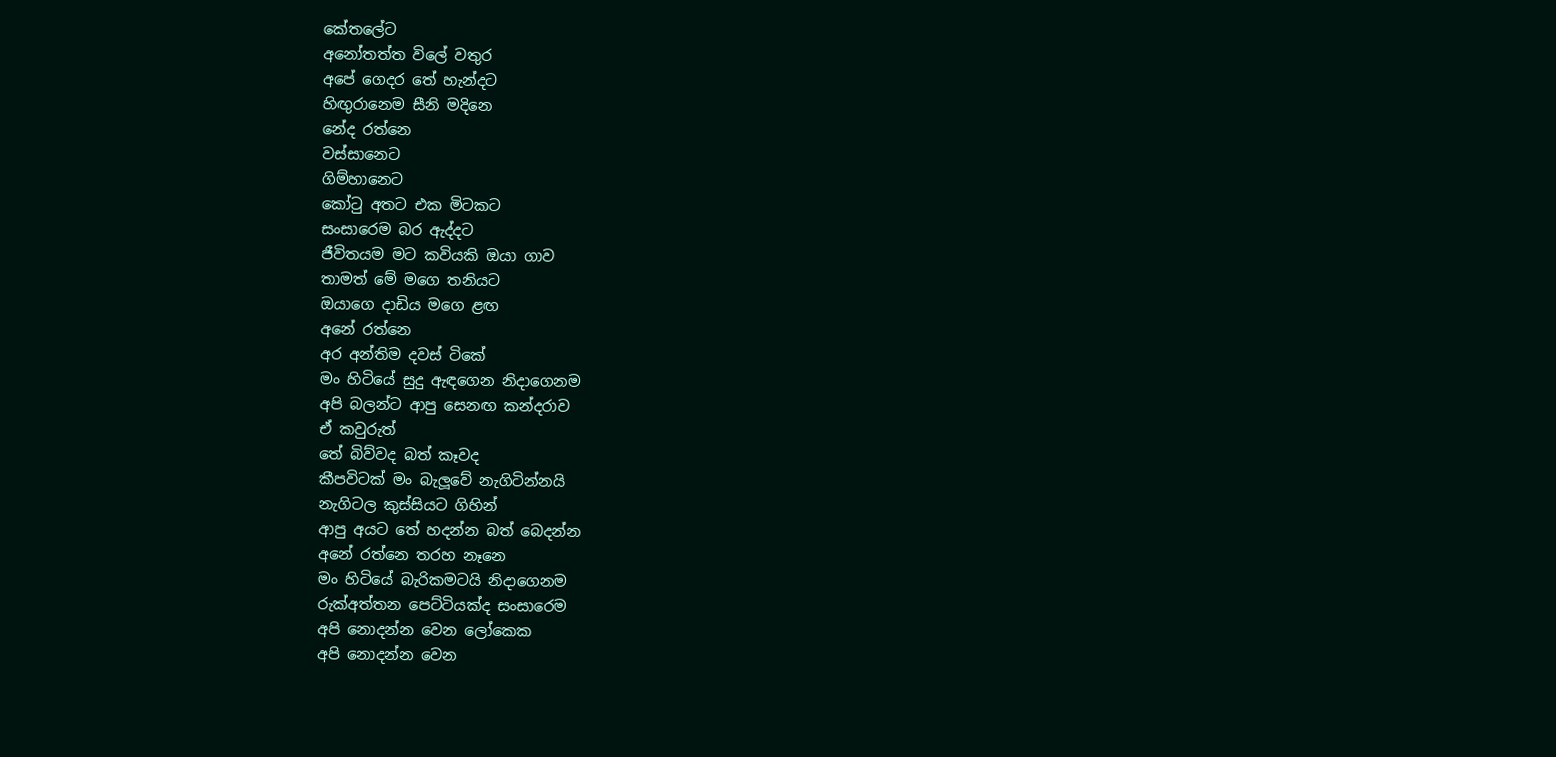කේතලේට
අනෝතත්ත විලේ වතුර
අපේ ගෙදර තේ හැන්දට
හිඟුරානෙම සීනි මදිනෙ
නේද රත්නෙ
වස්සානෙට
ගිම්හානෙට
කෝටු අතට එක මිටකට
සංසාරෙම බර ඇද්දට
ජීවිතයම මට කවියකි ඔයා ගාව
තාමත් මේ මගෙ තනියට
ඔයාගෙ දාඩිය මගෙ ළඟ
අනේ රත්නෙ
අර අන්තිම දවස් ටිකේ
මං හිටියේ සුදු ඇඳගෙන නිදාගෙනම
අපි බලන්ට ආපු සෙනඟ කන්දරාව
ඒ කවුරුත්
තේ බිව්වද බත් කෑවද
කීපවිටක් මං බැලූවේ නැගිටින්නයි
නැගිටල කුස්සියට ගිහින්
ආපු අයට තේ හදන්න බත් බෙදන්න
අනේ රත්නෙ තරහ නෑනෙ
මං හිටියේ බැරිකමටයි නිදාගෙනම
රුක්අත්තන පෙට්ටියක්ද සංසාරෙම
අපි නොදන්න වෙන ලෝකෙක
අපි නොදන්න වෙන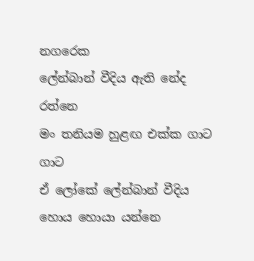නගරෙක
ලේන්බාන් වීදිය ඇති නේද රත්නෙ
මං තනියම හුළඟ එක්ක ගාට ගාට
ඒ ලෝකේ ලේන්බාන් වීදිය හොය හොයා යන්නෙ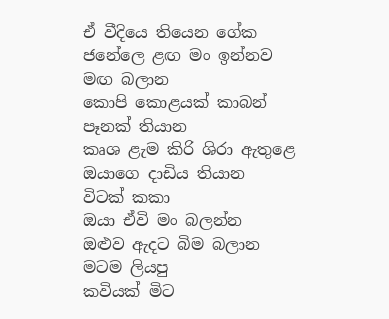ඒ වීදියෙ තියෙන ගේක
ජනේලෙ ළඟ මං ඉන්නව මඟ බලාන
කොපි කොළයක් කාබන් පෑනක් තියාන
කෘශ ළැම කිරි ශිරා ඇතුළෙ
ඔයාගෙ දාඩිය තියාන
විටක් කකා
ඔයා ඒවි මං බලන්න
ඔළුව ඇදට බිම බලාන
මටම ලියපු
කවියක් මිට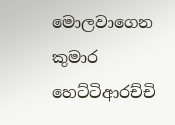මොලවාගෙන
කුමාර හෙට්ටිආරච්චි